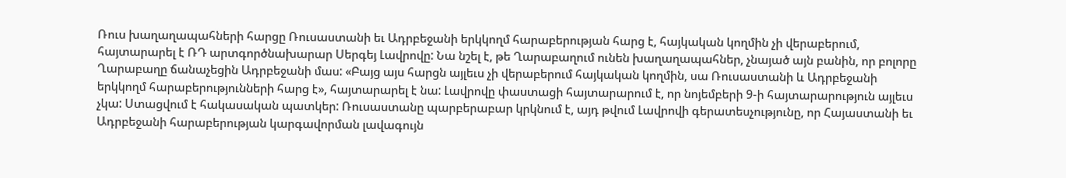Ռուս խաղաղապահների հարցը Ռուսաստանի եւ Ադրբեջանի երկկողմ հարաբերության հարց է, հայկական կողմին չի վերաբերում, հայտարարել է ՌԴ արտգործնախարար Սերգեյ Լավրովը: Նա նշել է, թե Ղարաբաղում ունեն խաղաղապահներ, չնայած այն բանին, որ բոլորը Ղարաբաղը ճանաչեցին Ադրբեջանի մաս: «Բայց այս հարցն այլեւս չի վերաբերում հայկական կողմին, սա Ռուսաստանի և Ադրբեջանի երկկողմ հարաբերությունների հարց է», հայտարարել է նա: Լավրովը փաստացի հայտարարում է, որ նոյեմբերի 9-ի հայտարարություն այլեւս չկա: Ստացվում է հակասական պատկեր: Ռուսաստանը պարբերաբար կրկնում է, այդ թվում Լավրովի գերատեսչությունը, որ Հայաստանի եւ Ադրբեջանի հարաբերության կարգավորման լավագույն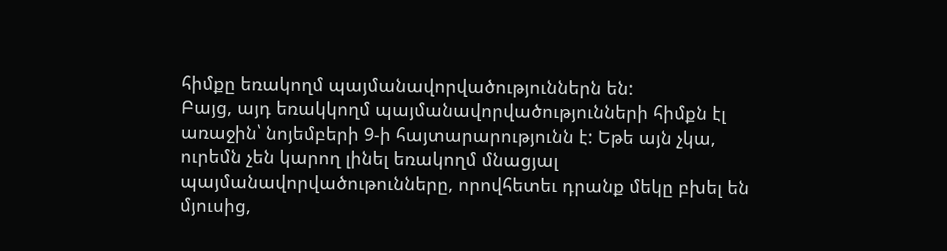հիմքը եռակողմ պայմանավորվածություններն են:
Բայց, այդ եռակկողմ պայմանավորվածությունների հիմքն էլ առաջին՝ նոյեմբերի 9-ի հայտարարությունն է: Եթե այն չկա, ուրեմն չեն կարող լինել եռակողմ մնացյալ պայմանավորվածութունները, որովհետեւ դրանք մեկը բխել են մյուսից,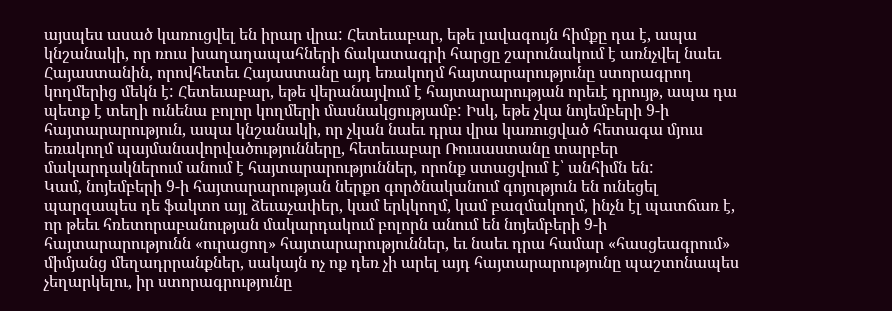այսպես ասած կառուցվել են իրար վրա: Հետեւաբար, եթե լավագույն հիմքը դա է, ապա կնշանակի, որ ռուս խաղաղապահների ճակատագրի հարցը շարունակում է առնչվել նաեւ Հայաստանին, որովհետեւ Հայաստանը այդ եռակողմ հայտարարությունը ստորագրող կողմերից մեկն է: Հետեւաբար, եթե վերանայվում է հայտարարության որեւէ դրույթ, ապա դա պետք է տեղի ունենա բոլոր կողմերի մասնակցությամբ: Իսկ, եթե չկա նոյեմբերի 9-ի հայտարարություն, ապա կնշանակի, որ չկան նաեւ դրա վրա կառուցված հետագա մյուս եռակողմ պայմանավորվածությունները, հետեւաբար Ռուսաստանը տարբեր մակարդակներում անում է հայտարարություններ, որոնք ստացվում է՝ անհիմն են:
Կամ, նոյեմբերի 9-ի հայտարարության ներքո գործնականում գոյություն են ունեցել պարզապես դե ֆակտո այլ ձեւաչափեր, կամ երկկողմ, կամ բազմակողմ, ինչն էլ պատճառ է, որ թեեւ հռետորաբանության մակարդակում բոլորն անում են նոյեմբերի 9-ի հայտարարությունն «ուրացող» հայտարարություններ, եւ նաեւ դրա համար «հասցեագրում» միմյանց մեղադրրանքներ, սակայն ոչ ոք դեռ չի արել այդ հայտարարությունը պաշտոնապես չեղարկելու, իր ստորագրությունը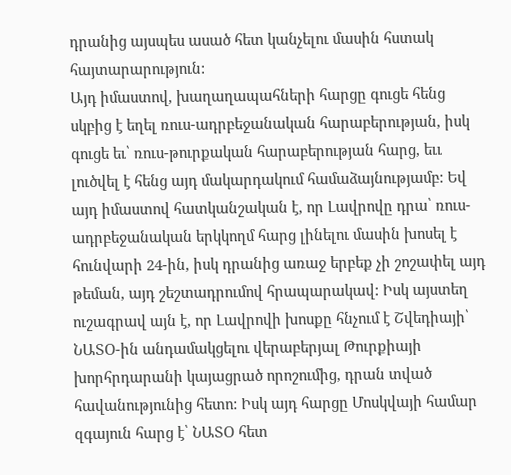դրանից այսպես ասած հետ կանչելու մասին հստակ հայտարարություն:
Այդ իմաստով, խաղաղապահների հարցը գուցե հենց սկբից է եղել ռուս-ադրբեջանական հարաբերության, իսկ գուցե եւ՝ ռուս-թուրքական հարաբերության հարց, եււ լուծվել է հենց այդ մակարդակում համաձայնությամբ: Եվ այդ իմաստով հատկանշական է, որ Լավրովը դրա՝ ռուս-ադրբեջանական երկկողմ հարց լինելու մասին խոսել է հունվարի 24-ին, իսկ դրանից առաջ երբեք չի շոշափել այդ թեման, այդ շեշտադրումով հրապարակավ: Իսկ այստեղ ուշագրավ այն է, որ Լավրովի խոսքը հնչում է Շվեդիայի՝ ՆԱՏՕ-ին անդամակցելու վերաբերյալ Թուրքիայի խորհրդարանի կայացրած որոշումից, դրան տված հավանությունից հետո: Իսկ այդ հարցը Մոսկվայի համար զգայուն հարց է՝ ՆԱՏՕ հետ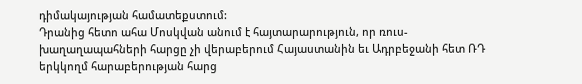դիմակայության համատեքստում:
Դրանից հետո ահա Մոսկվան անում է հայտարարություն, որ ռուս-խաղաղապահների հարցը չի վերաբերում Հայաստանին եւ Ադրբեջանի հետ ՌԴ երկկողմ հարաբերության հարց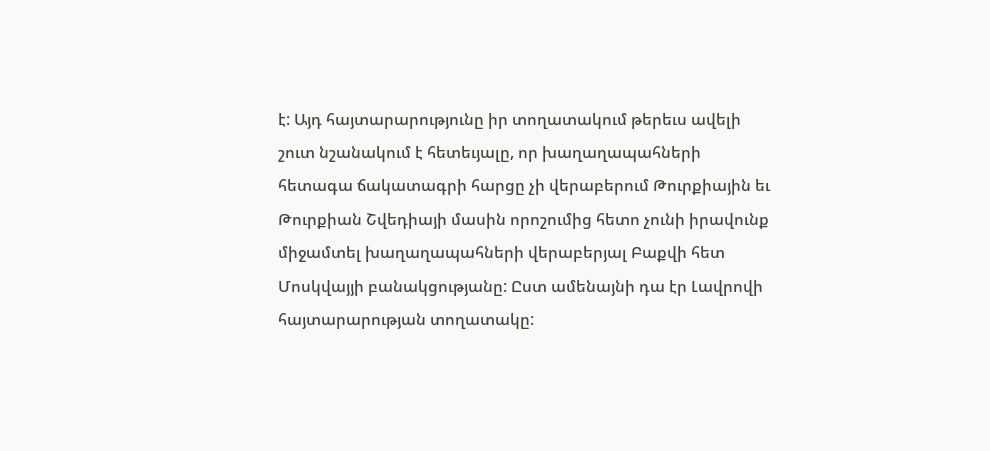է: Այդ հայտարարությունը իր տողատակում թերեւս ավելի շուտ նշանակում է հետեւյալը, որ խաղաղապահների հետագա ճակատագրի հարցը չի վերաբերում Թուրքիային եւ Թուրքիան Շվեդիայի մասին որոշումից հետո չունի իրավունք միջամտել խաղաղապահների վերաբերյալ Բաքվի հետ Մոսկվայյի բանակցությանը: Ըստ ամենայնի դա էր Լավրովի հայտարարության տողատակը: